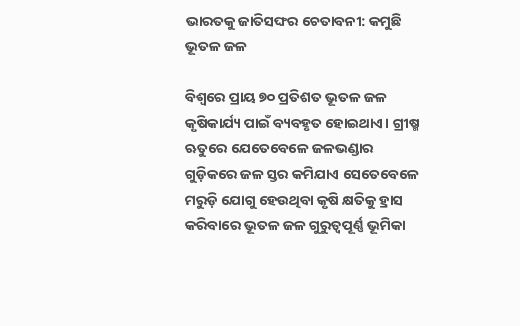ଭାରତକୁ ଜାତିସଙ୍ଘର ଚେତାବନୀ: କମୁଛି ଭୂତଳ ଜଳ

ବିଶ୍ୱରେ ପ୍ରାୟ ୭୦ ପ୍ରତିଶତ ଭୂତଳ ଜଳ କୃଷିକାର୍ଯ୍ୟ ପାଇଁ ବ୍ୟବହୃତ ହୋଇଥାଏ। ଗ୍ରୀଷ୍ମ ଋତୁରେ ଯେତେବେଳେ ଜଳଭଣ୍ଡାର ଗୁଡ଼ିକରେ ଜଳ ସ୍ତର କମିଯାଏ ସେତେବେଳେ ମରୁଡ଼ି ଯୋଗୁ ହେଉଥିବା କୃଷି କ୍ଷତିକୁ ହ୍ରାସ କରିବାରେ ଭୂତଳ ଜଳ ଗୁରୁତ୍ୱପୂର୍ଣ୍ଣ ଭୂମିକା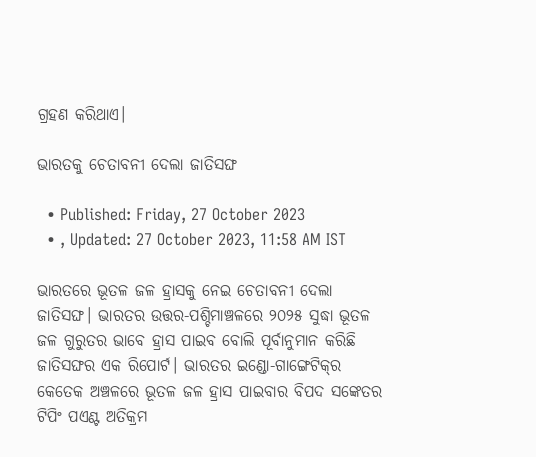ଗ୍ରହଣ କରିଥାଏ।

ଭାରତକୁ ଚେତାବନୀ ଦେଲା ଜାତିସଙ୍ଘ

  • Published: Friday, 27 October 2023
  • , Updated: 27 October 2023, 11:58 AM IST

ଭାରତରେ ଭୂତଳ ଜଳ ହ୍ରାସକୁ ନେଇ ଚେତାବନୀ ଦେଲା ଜାତିସଙ୍ଘ। ଭାରତର ଉତ୍ତର-ପଶ୍ଚିମାଞ୍ଚଳରେ ୨୦୨୫ ସୁଦ୍ଧା ଭୂତଳ ଜଳ ଗୁରୁତର ଭାବେ ହ୍ରାସ ପାଇବ ବୋଲି ପୂର୍ବାନୁମାନ କରିଛି ଜାତିସଙ୍ଘର ଏକ ରିପୋର୍ଟ। ଭାରତର ଇଣ୍ଡୋ-ଗାଙ୍ଗେଟିକ୍‌ର କେତେକ ଅଞ୍ଚଳରେ ଭୂତଳ ଜଳ ହ୍ରାସ ପାଇବାର ବିପଦ ସଙ୍କେତର ଟିପିଂ ପଏଣ୍ଟ ଅତିକ୍ରମ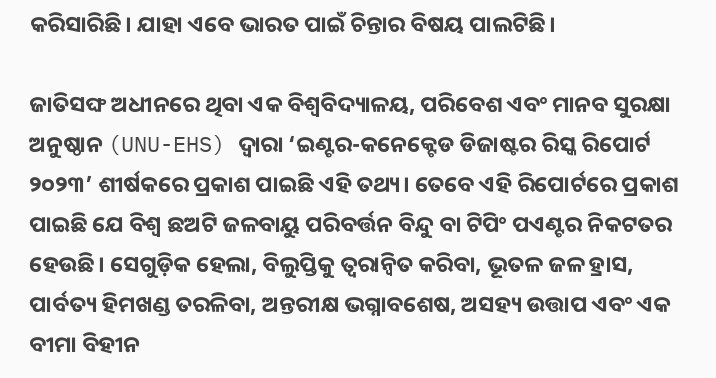କରିସାରିଛି। ଯାହା ଏବେ ଭାରତ ପାଇଁ ଚିନ୍ତାର ବିଷୟ ପାଲଟିଛି।

ଜାତିସଙ୍ଘ ଅଧୀନରେ ଥିବା ଏକ ବିଶ୍ୱବିଦ୍ୟାଳୟ, ପରିବେଶ ଏବଂ ମାନବ ସୁରକ୍ଷା ଅନୁଷ୍ଠାନ (UNU-EHS) ଦ୍ୱାରା ‘ଇଣ୍ଟର-କନେକ୍ଟେଡ ଡିଜାଷ୍ଟର ରିସ୍କ ରିପୋର୍ଟ ୨୦୨୩’ ଶୀର୍ଷକରେ ପ୍ରକାଶ ପାଇଛି ଏହି ତଥ୍ୟ। ତେବେ ଏହି ରିପୋର୍ଟରେ ପ୍ରକାଶ ପାଇଛି ଯେ ବିଶ୍ୱ ଛଅଟି ଜଳବାୟୁ ପରିବର୍ତ୍ତନ ବିନ୍ଦୁ ବା ଟିପିଂ ପଏଣ୍ଟର ନିକଟତର ହେଉଛି। ସେଗୁଡ଼ିକ ହେଲା, ବିଲୁପ୍ତିକୁ ତ୍ୱରାନ୍ୱିତ କରିବା, ଭୂତଳ ଜଳ ହ୍ରାସ, ପାର୍ବତ୍ୟ ହିମଖଣ୍ଡ ତରଳିବା, ଅନ୍ତରୀକ୍ଷ ଭଗ୍ନାବଶେଷ, ଅସହ୍ୟ ଉତ୍ତାପ ଏବଂ ଏକ ବୀମା ବିହୀନ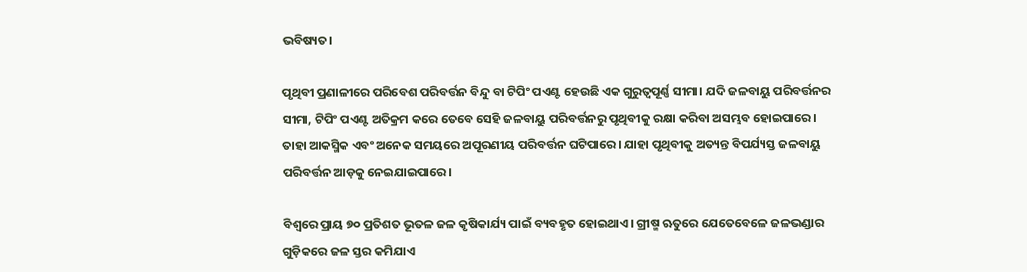ଭବିଷ୍ୟତ।

ପୃଥିବୀ ପ୍ରଣାଳୀରେ ପରିବେଶ ପରିବର୍ତ୍ତନ ବିନ୍ଦୁ ବା ଟିପିଂ ପଏଣ୍ଟ ହେଉଛି ଏକ ଗୁରୁତ୍ୱପୂର୍ଣ୍ଣ ସୀମା। ଯଦି ଜଳବାୟୁ ପରିବର୍ତ୍ତନର ସୀମା, ଟିପିଂ ପଏଣ୍ଟ ଅତିକ୍ରମ କରେ ତେବେ ସେହି ଜଳବାୟୁ ପରିବର୍ତ୍ତନରୁ ପୃଥିବୀକୁ ରକ୍ଷା କରିବା ଅସମ୍ଭବ ହୋଇପାରେ। ତାହା ଆକସ୍ମିକ ଏବଂ ଅନେକ ସମୟରେ ଅପୂରଣୀୟ ପରିବର୍ତ୍ତନ ଘଟିପାରେ। ଯାହା ପୃଥିବୀକୁ ଅତ୍ୟନ୍ତ ବିପର୍ଯ୍ୟସ୍ତ ଜଳବାୟୁ ପରିବର୍ତ୍ତନ ଆଡ଼କୁ ନେଇଯାଇପାରେ।

ବିଶ୍ବରେ ପ୍ରାୟ ୭୦ ପ୍ରତିଶତ ଭୂତଳ ଜଳ କୃଷିକାର୍ଯ୍ୟ ପାଇଁ ବ୍ୟବହୃତ ହୋଇଥାଏ। ଗ୍ରୀଷ୍ମ ଋତୁରେ ଯେତେବେଳେ ଜଳଭଣ୍ଡାର ଗୁଡ଼ିକରେ ଜଳ ସ୍ତର କମିଯାଏ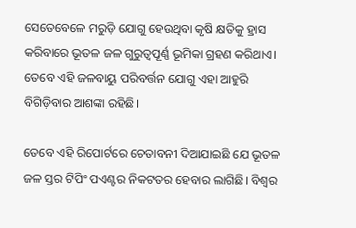ସେତେବେଳେ ମରୁଡ଼ି ଯୋଗୁ ହେଉଥିବା କୃଷି କ୍ଷତିକୁ ହ୍ରାସ କରିବାରେ ଭୂତଳ ଜଳ ଗୁରୁତ୍ୱପୂର୍ଣ୍ଣ ଭୂମିକା ଗ୍ରହଣ କରିଥାଏ। ତେବେ ଏହି ଜଳବାୟୁ ପରିବର୍ତ୍ତନ ଯୋଗୁ ଏହା ଆହୁରି ବିଗିଡ଼ିବାର ଆଶଙ୍କା ରହିଛି।

ତେବେ ଏହି ରିପୋର୍ଟରେ ଚେତାବନୀ ଦିଆଯାଇଛି ଯେ ଭୂତଳ ଜଳ ସ୍ତର ଟିପିଂ ପଏଣ୍ଟର ନିକଟତର ହେବାର ଲାଗିଛି। ବିଶ୍ୱର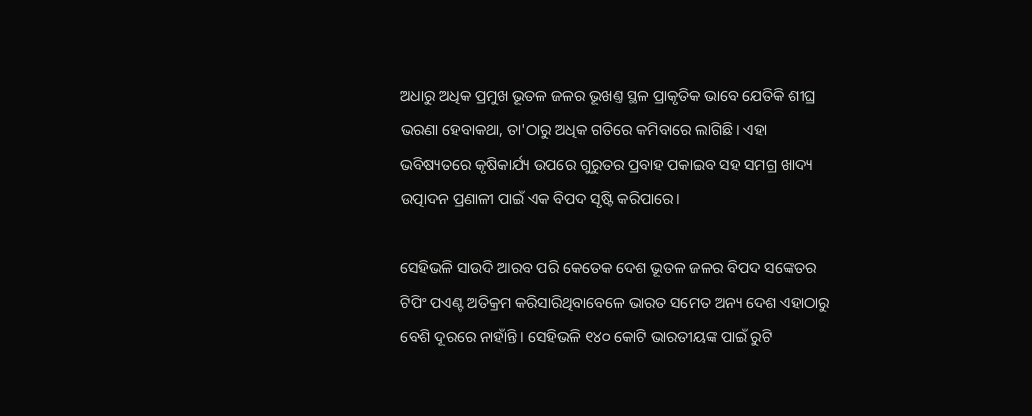ଅଧାରୁ ଅଧିକ ପ୍ରମୁଖ ଭୂତଳ ଜଳର ଭୂଖଣ୍ତ ସ୍ଥଳ ପ୍ରାକୃତିକ ଭାବେ ଯେତିକି ଶୀଘ୍ର ଭରଣା ହେବାକଥା, ତା'ଠାରୁ ଅଧିକ ଗତିରେ କମିବାରେ ଲାଗିଛି। ଏହା ଭବିଷ୍ୟତରେ କୃଷିକାର୍ଯ୍ୟ ଉପରେ ଗୁରୁତର ପ୍ରବାହ ପକାଇବ ସହ ସମଗ୍ର ଖାଦ୍ୟ ଉତ୍ପାଦନ ପ୍ରଣାଳୀ ପାଇଁ ଏକ ବିପଦ ସୃଷ୍ଟି କରିପାରେ।

ସେହିଭଳି ସାଉଦି ଆରବ ପରି କେତେକ ଦେଶ ଭୂତଳ ଜଳର ବିପଦ ସଙ୍କେତର ଟିପିଂ ପଏଣ୍ଟ ଅତିକ୍ରମ କରିସାରିଥିବାବେଳେ ଭାରତ ସମେତ ଅନ୍ୟ ଦେଶ ଏହାଠାରୁ ବେଶି ଦୂରରେ ନାହାଁନ୍ତି। ସେହିଭଳି ୧୪୦ କୋଟି ଭାରତୀୟଙ୍କ ପାଇଁ ରୁଟି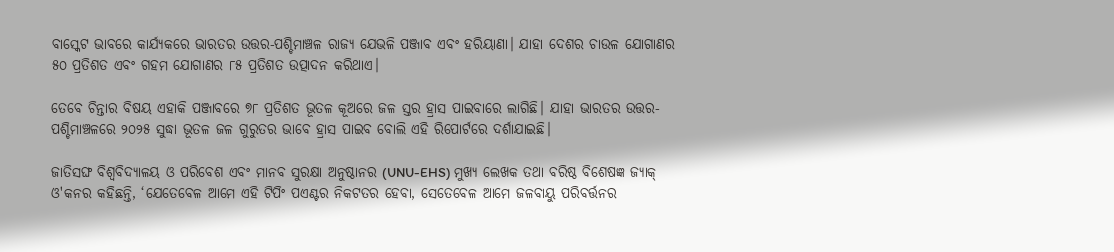ବାସ୍କେଟ ଭାବରେ କାର୍ଯ୍ୟକରେ ଭାରତର ଉତ୍ତର-ପଶ୍ଚିମାଞ୍ଚଳ ରାଜ୍ୟ ଯେଭଳି ପଞ୍ଜାବ ଏବଂ ହରିୟାଣା। ଯାହା ଦେଶର ଚାଉଳ ଯୋଗାଣର ୫୦ ପ୍ରତିଶତ ଏବଂ ଗହମ ଯୋଗାଣର ୮୫ ପ୍ରତିଶତ ଉତ୍ପାଦନ କରିଥାଏ।

ତେବେ ଚିନ୍ତାର ବିଷୟ ଏହାକି ପଞ୍ଜାବରେ ୭୮ ପ୍ରତିଶତ ଭୂତଳ କୂଅରେ ଜଳ ସ୍ତର ହ୍ରାସ ପାଇବାରେ ଲାଗିଛି। ଯାହା ଭାରତର ଉତ୍ତର-ପଶ୍ଚିମାଞ୍ଚଳରେ ୨୦୨୫ ସୁଦ୍ଧା ଭୂତଳ ଜଳ ଗୁରୁତର ଭାବେ ହ୍ରାସ ପାଇବ ବୋଲି ଏହି ରିପୋର୍ଟରେ ଦର୍ଶାଯାଇଛି।

ଜାତିସଙ୍ଘ ବିଶ୍ୱବିଦ୍ୟାଳୟ ଓ ପରିବେଶ ଏବଂ ମାନବ ସୁରକ୍ଷା ଅନୁଷ୍ଠାନର (UNU-EHS) ମୁଖ୍ୟ ଲେଖକ ତଥା ବରିଷ୍ଠ ବିଶେଷଜ୍ଞ ଜ୍ୟାକ୍ ଓ'କନର କହିଛନ୍ତି, ‘ଯେତେବେଳ ଆମେ ଏହି ଟିପିଂ ପଏଣ୍ଟର ନିକଟତର ହେବା, ସେତେବେଳ ଆମେ ଜଳବାୟୁ ପରିବର୍ତ୍ତନର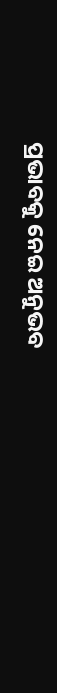ପ୍ରଭାବକୁ ନେଇ ଅନୁଭବ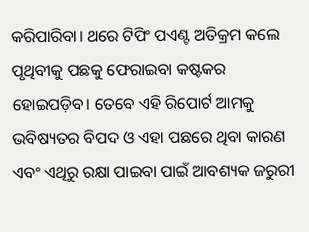କରିପାରିବା। ଥରେ ଟିପିଂ ପଏଣ୍ଟ ଅତିକ୍ରମ କଲେ ପୃଥିବୀକୁ ପଛକୁ ଫେରାଇବା କଷ୍ଟକର ହୋଇପଡ଼ିବ। ତେବେ ଏହି ରିପୋର୍ଟ ଆମକୁ ଭବିଷ୍ୟତର ବିପଦ ଓ ଏହା ପଛରେ ଥିବା କାରଣ ଏବଂ ଏଥିରୁ ରକ୍ଷା ପାଇବା ପାଇଁ ଆବଶ୍ୟକ ଜରୁରୀ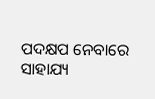ପଦକ୍ଷପ ନେବାରେ ସାହାଯ୍ୟ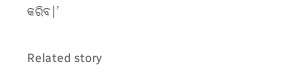କରିବ।’

Related story